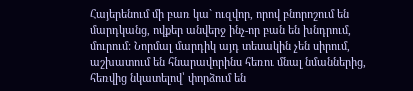Հայերենում մի բառ կա` ուզվոր, որով բնորոշում են մարդկանց, ովքեր անվերջ ինչ-որ բան են խնդրում, մուրում: Նորմալ մարդիկ այդ տեսակին չեն սիրում, աշխատում են հնարավորինս հեռու մնալ նմաններից, հեռվից նկատելով՝ փորձում են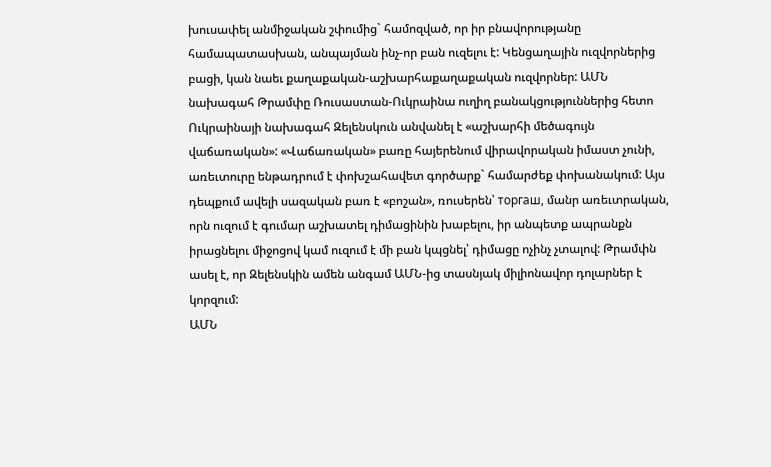խուսափել անմիջական շփումից` համոզված, որ իր բնավորությանը համապատասխան, անպայման ինչ-որ բան ուզելու է: Կենցաղային ուզվորներից բացի, կան նաեւ քաղաքական-աշխարհաքաղաքական ուզվորներ: ԱՄՆ նախագահ Թրամփը Ռուսաստան-Ուկրաինա ուղիղ բանակցություններից հետո Ուկրաինայի նախագահ Զելենսկուն անվանել է «աշխարհի մեծագույն վաճառական»: «Վաճառական» բառը հայերենում վիրավորական իմաստ չունի, առեւտուրը ենթադրում է փոխշահավետ գործարք` համարժեք փոխանակում: Այս դեպքում ավելի սազական բառ է «բոշան», ռուսերեն՝ торгаш, մանր առեւտրական, որն ուզում է գումար աշխատել դիմացինին խաբելու, իր անպետք ապրանքն իրացնելու միջոցով կամ ուզում է մի բան կպցնել՝ դիմացը ոչինչ չտալով: Թրամփն ասել է, որ Զելենսկին ամեն անգամ ԱՄՆ-ից տասնյակ միլիոնավոր դոլարներ է կորզում:
ԱՄՆ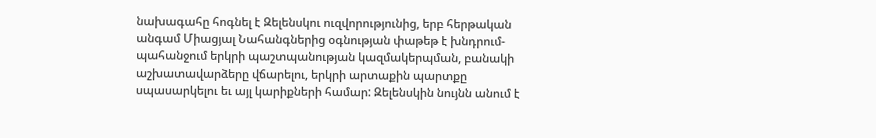նախագահը հոգնել է Զելենսկու ուզվորությունից, երբ հերթական անգամ Միացյալ Նահանգներից օգնության փաթեթ է խնդրում-պահանջում երկրի պաշտպանության կազմակերպման, բանակի աշխատավարձերը վճարելու, երկրի արտաքին պարտքը սպասարկելու եւ այլ կարիքների համար: Զելենսկին նույնն անում է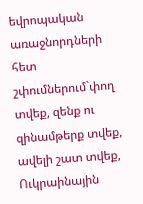եվրոպական առաջնորդների հետ շփումներում`փող տվեք, զենք ու զինամթերք տվեք, ավելի շատ տվեք, Ուկրաինային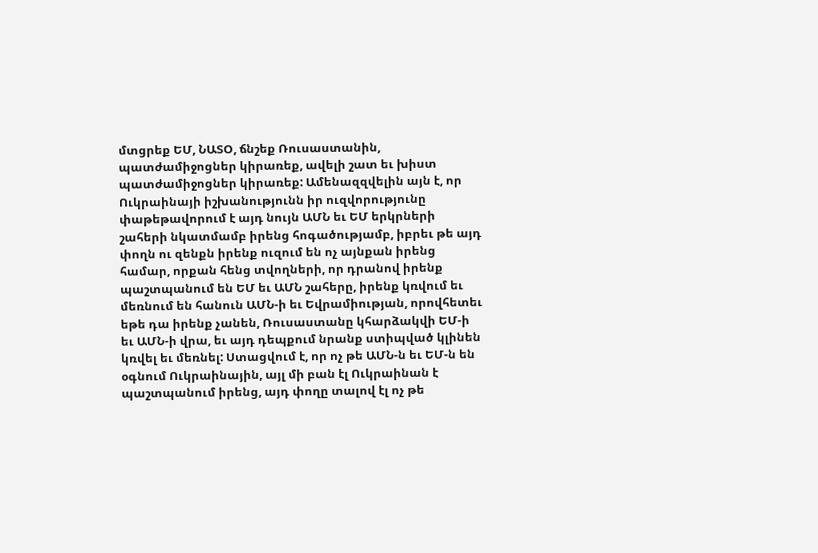մտցրեք ԵՄ, ՆԱՏՕ, ճնշեք Ռուսաստանին, պատժամիջոցներ կիրառեք, ավելի շատ եւ խիստ պատժամիջոցներ կիրառեք: Ամենազզվելին այն է, որ Ուկրաինայի իշխանությունն իր ուզվորությունը փաթեթավորում է այդ նույն ԱՄՆ եւ ԵՄ երկրների շահերի նկատմամբ իրենց հոգածությամբ, իբրեւ թե այդ փողն ու զենքն իրենք ուզում են ոչ այնքան իրենց համար, որքան հենց տվողների, որ դրանով իրենք պաշտպանում են ԵՄ եւ ԱՄՆ շահերը, իրենք կռվում եւ մեռնում են հանուն ԱՄՆ-ի եւ Եվրամիության, որովհետեւ եթե դա իրենք չանեն, Ռուսաստանը կհարձակվի ԵՄ-ի եւ ԱՄՆ-ի վրա, եւ այդ դեպքում նրանք ստիպված կլինեն կռվել եւ մեռնել: Ստացվում է, որ ոչ թե ԱՄՆ-ն եւ ԵՄ-ն են օգնում Ուկրաինային, այլ մի բան էլ Ուկրաինան է պաշտպանում իրենց, այդ փողը տալով էլ ոչ թե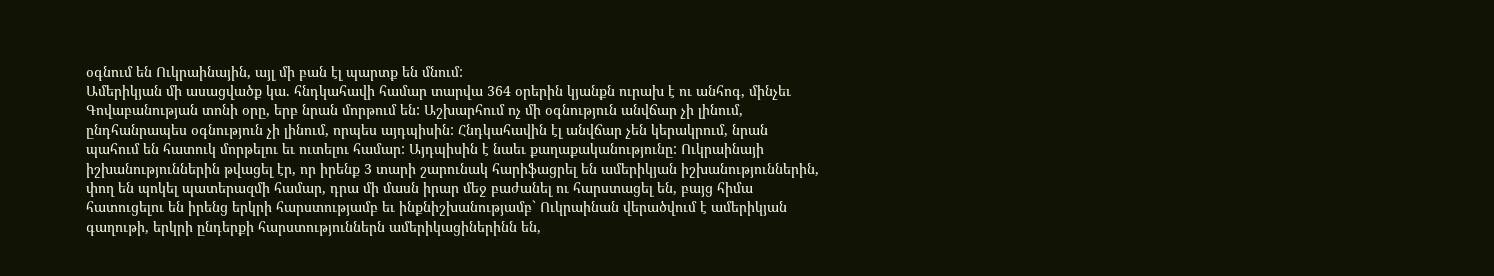օգնում են Ուկրաինային, այլ մի բան էլ պարտք են մնում:
Ամերիկյան մի ասացվածք կա. հնդկահավի համար տարվա 364 օրերին կյանքն ուրախ է ու անհոգ, մինչեւ Գովաբանության տոնի օրը, երբ նրան մորթում են: Աշխարհում ոչ մի օգնություն անվճար չի լինում, ընդհանրապես օգնություն չի լինում, որպես այդպիսին: Հնդկահավին էլ անվճար չեն կերակրում, նրան պահում են հատուկ մորթելու եւ ուտելու համար: Այդպիսին է նաեւ քաղաքականությունը: Ուկրաինայի իշխանություններին թվացել էր, որ իրենք 3 տարի շարունակ հարիֆացրել են ամերիկյան իշխանություններին, փող են պոկել պատերազմի համար, դրա մի մասն իրար մեջ բաժանել ու հարստացել են, բայց հիմա հատուցելու են իրենց երկրի հարստությամբ եւ ինքնիշխանությամբ` Ուկրաինան վերածվում է ամերիկյան գաղութի, երկրի ընդերքի հարստություններն ամերիկացիներինն են,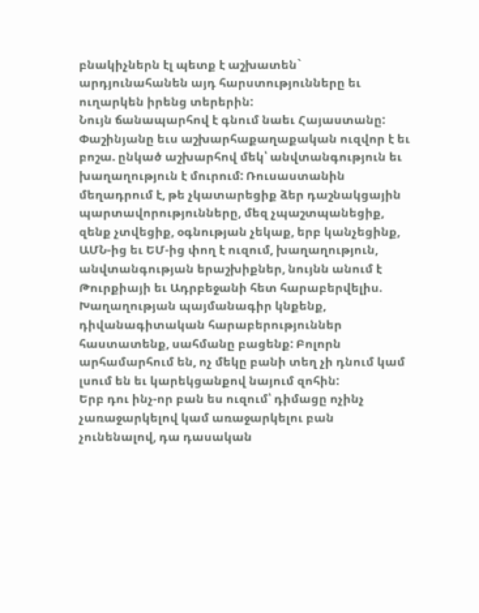բնակիչներն էլ պետք է աշխատեն` արդյունահանեն այդ հարստությունները եւ ուղարկեն իրենց տերերին:
Նույն ճանապարհով է գնում նաեւ Հայաստանը: Փաշինյանը եւս աշխարհաքաղաքական ուզվոր է եւ բոշա. ընկած աշխարհով մեկ՝ անվտանգություն եւ խաղաղություն է մուրում: Ռուսաստանին մեղադրում է, թե չկատարեցիք ձեր դաշնակցային պարտավորությունները, մեզ չպաշտպանեցիք, զենք չտվեցիք, օգնության չեկաք, երբ կանչեցինք, ԱՄՆ-ից եւ ԵՄ-ից փող է ուզում, խաղաղություն, անվտանգության երաշխիքներ, նույնն անում է Թուրքիայի եւ Ադրբեջանի հետ հարաբերվելիս. Խաղաղության պայմանագիր կնքենք, դիվանագիտական հարաբերություններ հաստատենք, սահմանը բացենք: Բոլորն արհամարհում են, ոչ մեկը բանի տեղ չի դնում կամ լսում են եւ կարեկցանքով նայում զոհին:
Երբ դու ինչ-որ բան ես ուզում՝ դիմացը ոչինչ չառաջարկելով կամ առաջարկելու բան չունենալով, դա դասական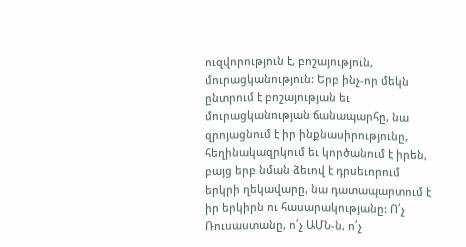ուզվորություն է, բոշայություն, մուրացկանություն: Երբ ինչ-որ մեկն ընտրում է բոշայության եւ մուրացկանության ճանապարհը, նա զրոյացնում է իր ինքնասիրությունը, հեղինակազրկում եւ կործանում է իրեն, բայց երբ նման ձեւով է դրսեւորում երկրի ղեկավարը, նա դատապարտում է իր երկիրն ու հասարակությանը: Ո՛չ Ռուսաստանը, ո՛չ ԱՄՆ-ն, ո՛չ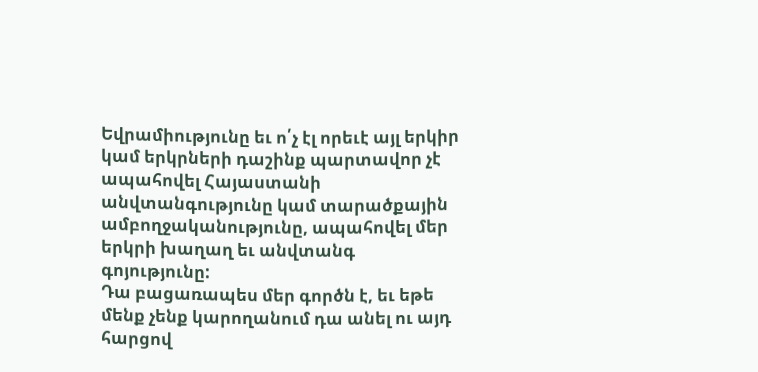Եվրամիությունը եւ ո՛չ էլ որեւէ այլ երկիր կամ երկրների դաշինք պարտավոր չէ ապահովել Հայաստանի անվտանգությունը կամ տարածքային ամբողջականությունը, ապահովել մեր երկրի խաղաղ եւ անվտանգ գոյությունը:
Դա բացառապես մեր գործն է, եւ եթե մենք չենք կարողանում դա անել ու այդ հարցով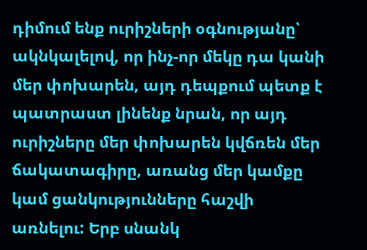դիմում ենք ուրիշների օգնությանը՝ ակնկալելով, որ ինչ-որ մեկը դա կանի մեր փոխարեն, այդ դեպքում պետք է պատրաստ լինենք նրան, որ այդ ուրիշները մեր փոխարեն կվճռեն մեր ճակատագիրը, առանց մեր կամքը կամ ցանկությունները հաշվի առնելու: Երբ սնանկ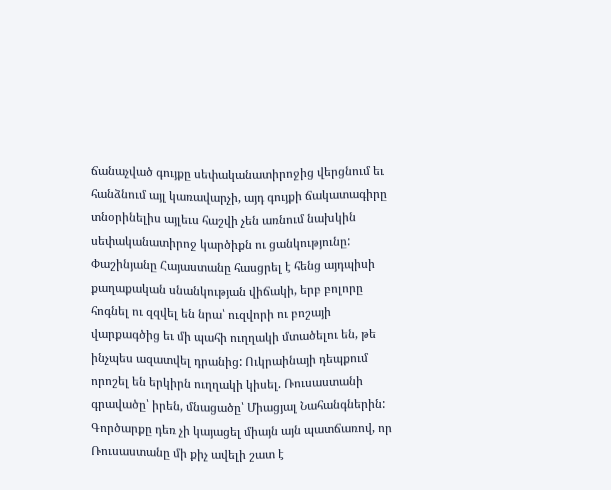ճանաչված գույքը սեփականատիրոջից վերցնում եւ հանձնում այլ կառավարչի, այդ գույքի ճակատագիրը տնօրինելիս այլեւս հաշվի չեն առնում նախկին սեփականատիրոջ կարծիքն ու ցանկությունը: Փաշինյանը Հայաստանը հասցրել է հենց այդպիսի քաղաքական սնանկության վիճակի, երբ բոլորը հոգնել ու զզվել են նրա՝ ուզվորի ու բոշայի վարքագծից եւ մի պահի ուղղակի մտածելու են, թե ինչպես ազատվել դրանից: Ուկրաինայի դեպքում որոշել են երկիրն ուղղակի կիսել. Ռուսաստանի գրավածը՝ իրեն, մնացածը՝ Միացյալ Նահանգներին: Գործարքը դեռ չի կայացել միայն այն պատճառով, որ Ռուսաստանը մի քիչ ավելի շատ է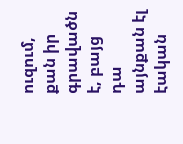ուզում, քան իր գրավածն է, բայց դա այնքան էլ էական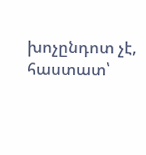խոչընդոտ չէ, հաստատ՝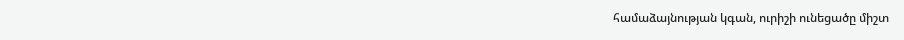համաձայնության կգան, ուրիշի ունեցածը միշտ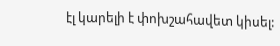էլ կարելի է փոխշահավետ կիսել: